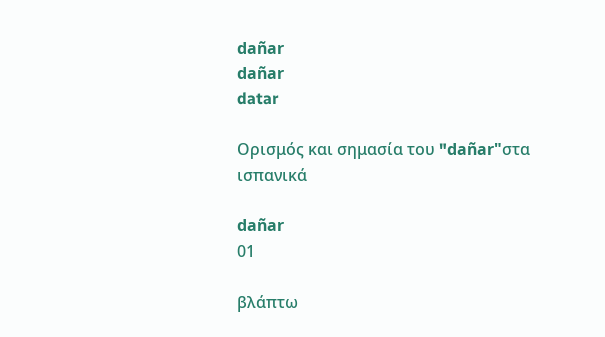dañar
dañar
datar

Ορισμός και σημασία του "dañar"στα ισπανικά

dañar
01

βλάπτω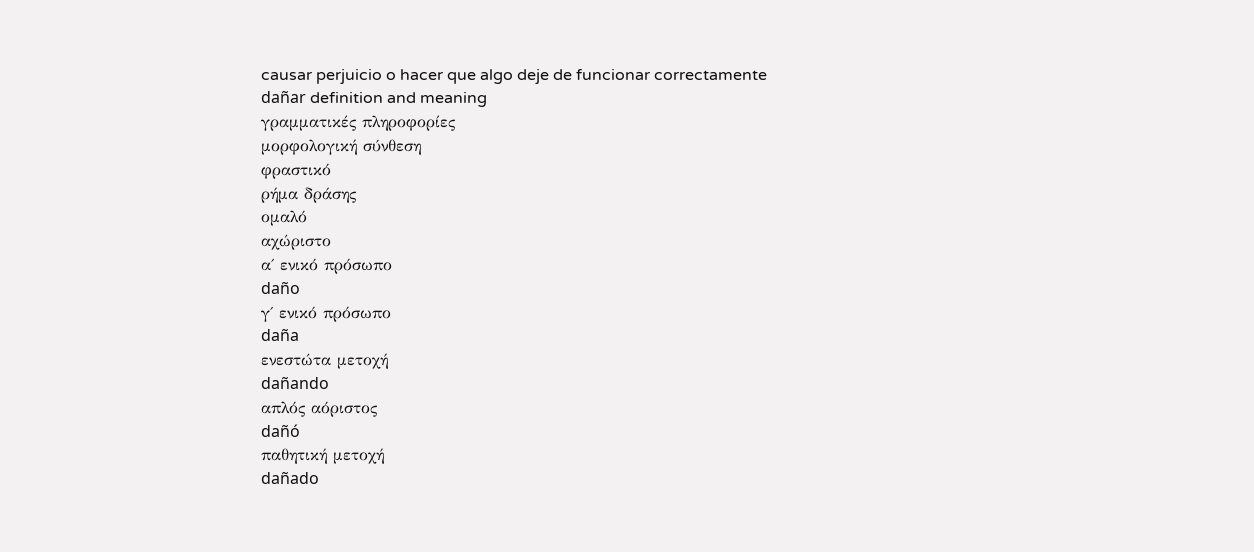causar perjuicio o hacer que algo deje de funcionar correctamente
dañar definition and meaning
γραμματικές πληροφορίες
μορφολογική σύνθεση
φραστικό
ρήμα δράσης
ομαλό
αχώριστο
α΄ ενικό πρόσωπο
daño
γ΄ ενικό πρόσωπο
daña
ενεστώτα μετοχή
dañando
απλός αόριστος
dañó
παθητική μετοχή
dañado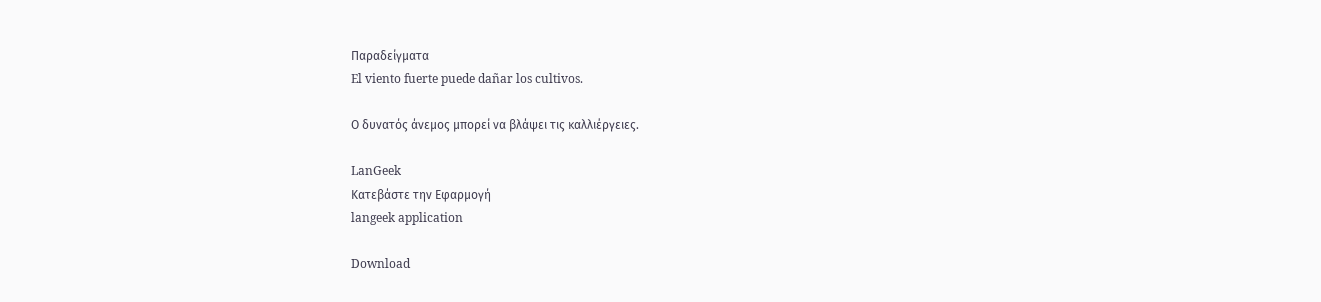Παραδείγματα
El viento fuerte puede dañar los cultivos.

Ο δυνατός άνεμος μπορεί να βλάψει τις καλλιέργειες.

LanGeek
Κατεβάστε την Εφαρμογή
langeek application

Download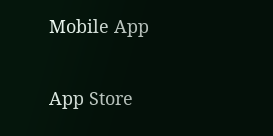Mobile App

App Store